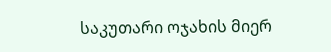საკუთარი ოჯახის მიერ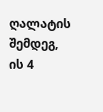ღალატის შემდეგ, ის 4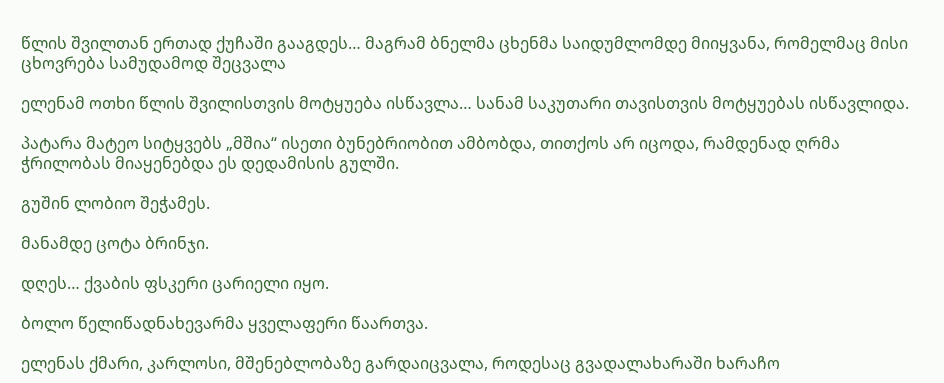წლის შვილთან ერთად ქუჩაში გააგდეს… მაგრამ ბნელმა ცხენმა საიდუმლომდე მიიყვანა, რომელმაც მისი ცხოვრება სამუდამოდ შეცვალა

ელენამ ოთხი წლის შვილისთვის მოტყუება ისწავლა… სანამ საკუთარი თავისთვის მოტყუებას ისწავლიდა.

პატარა მატეო სიტყვებს „მშია“ ისეთი ბუნებრიობით ამბობდა, თითქოს არ იცოდა, რამდენად ღრმა ჭრილობას მიაყენებდა ეს დედამისის გულში.

გუშინ ლობიო შეჭამეს.

მანამდე ცოტა ბრინჯი.

დღეს… ქვაბის ფსკერი ცარიელი იყო.

ბოლო წელიწადნახევარმა ყველაფერი წაართვა.

ელენას ქმარი, კარლოსი, მშენებლობაზე გარდაიცვალა, როდესაც გვადალახარაში ხარაჩო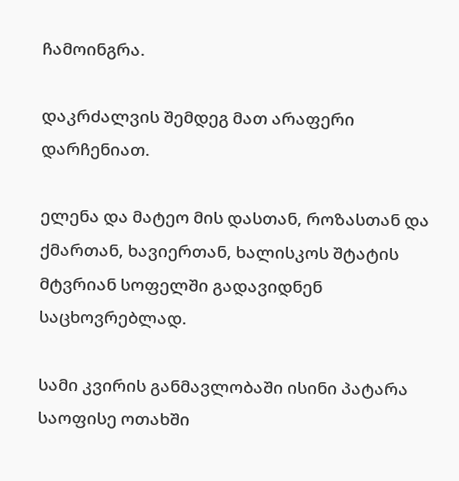ჩამოინგრა.

დაკრძალვის შემდეგ მათ არაფერი დარჩენიათ.

ელენა და მატეო მის დასთან, როზასთან და ქმართან, ხავიერთან, ხალისკოს შტატის მტვრიან სოფელში გადავიდნენ საცხოვრებლად.

სამი კვირის განმავლობაში ისინი პატარა საოფისე ოთახში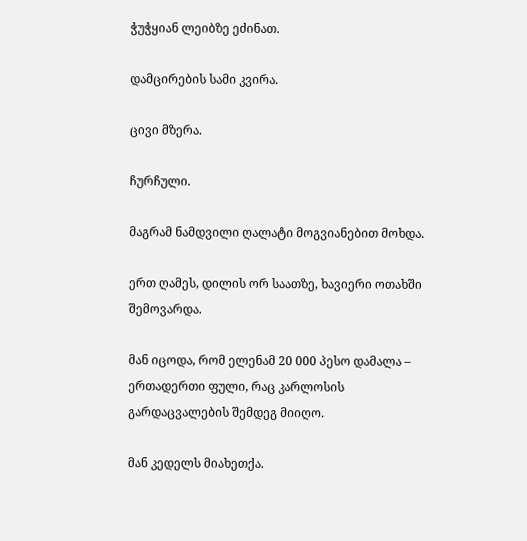ჭუჭყიან ლეიბზე ეძინათ.

დამცირების სამი კვირა.

ცივი მზერა.

ჩურჩული.

მაგრამ ნამდვილი ღალატი მოგვიანებით მოხდა.

ერთ ღამეს, დილის ორ საათზე, ხავიერი ოთახში შემოვარდა.

მან იცოდა, რომ ელენამ 20 000 პესო დამალა – ერთადერთი ფული, რაც კარლოსის გარდაცვალების შემდეგ მიიღო.

მან კედელს მიახეთქა.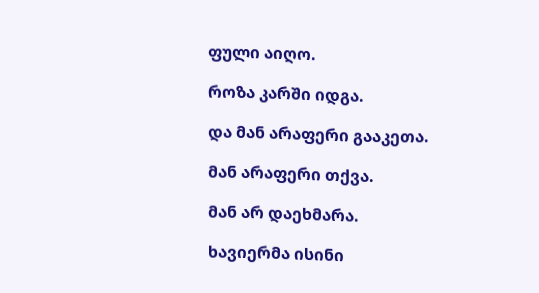ფული აიღო.

როზა კარში იდგა.

და მან არაფერი გააკეთა.

მან არაფერი თქვა.

მან არ დაეხმარა.

ხავიერმა ისინი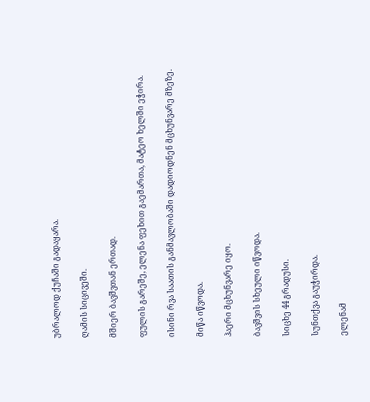უბრალოდ ქუჩაში გადაყარა.

ღამის სიცივეში.

მშიერ ბავშვთან ერთად.

ფულის გარეშე, ელენა ფეხით გაემართა, მატეო ხელში ეჭირა.

ისინი რვა საათის განმავლობაში დადიოდნენ მცხუნვარე მზეზე.

მიწა იწვოდა.

ჰაერი მცხუნვარე იყო.

ბავშვის სხეული იწვოდა.

სიცხე 44 გრადუსი.

სუნთქვა გაუჭირდა.

ელენამ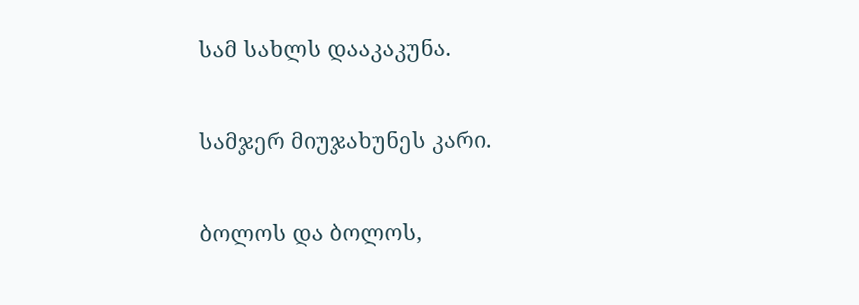სამ სახლს დააკაკუნა.

სამჯერ მიუჯახუნეს კარი.

ბოლოს და ბოლოს,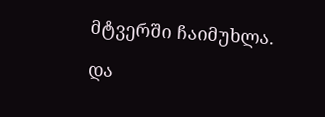მტვერში ჩაიმუხლა.

და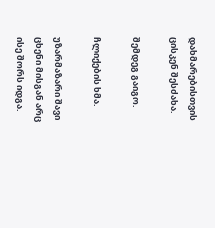დახმარებისთვის ცისკენ შესძახა.

შემდეგ გაიგო.

ჩლიქების ხმა.

უზარმაზარი შავი ცხენი მისგან არც ისე შორს იდგა.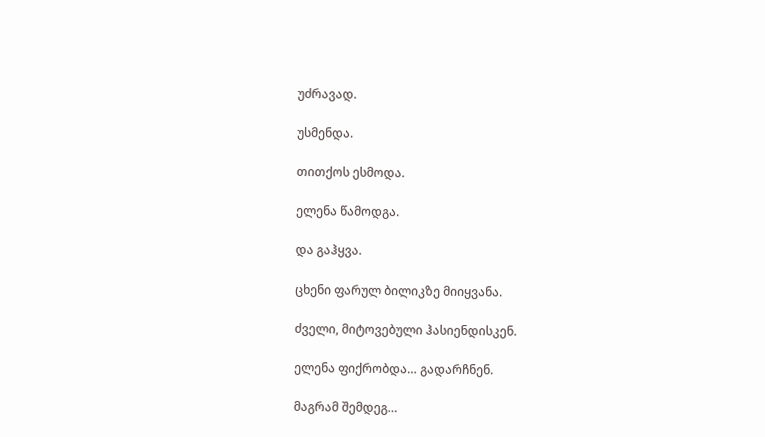უძრავად.

უსმენდა.

თითქოს ესმოდა.

ელენა წამოდგა.

და გაჰყვა.

ცხენი ფარულ ბილიკზე მიიყვანა.

ძველი, მიტოვებული ჰასიენდისკენ.

ელენა ფიქრობდა… გადარჩნენ.

მაგრამ შემდეგ…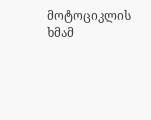მოტოციკლის ხმამ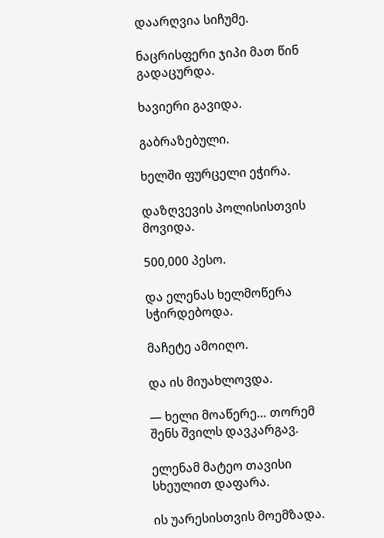დაარღვია სიჩუმე.

ნაცრისფერი ჯიპი მათ წინ გადაცურდა.

ხავიერი გავიდა.

გაბრაზებული.

ხელში ფურცელი ეჭირა.

დაზღვევის პოლისისთვის მოვიდა.

500,000 პესო.

და ელენას ხელმოწერა სჭირდებოდა.

მაჩეტე ამოიღო.

და ის მიუახლოვდა.

— ხელი მოაწერე… თორემ შენს შვილს დავკარგავ.

ელენამ მატეო თავისი სხეულით დაფარა.

ის უარესისთვის მოემზადა.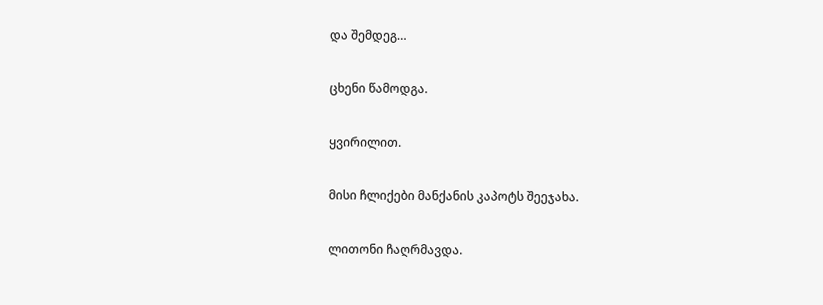და შემდეგ…

ცხენი წამოდგა.

ყვირილით.

მისი ჩლიქები მანქანის კაპოტს შეეჯახა.

ლითონი ჩაღრმავდა.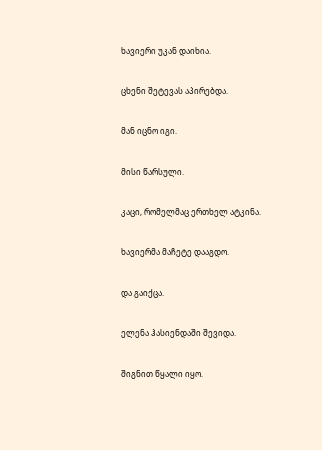ხავიერი უკან დაიხია.

ცხენი შეტევას აპირებდა.

მან იცნო იგი.

მისი წარსული.

კაცი, რომელმაც ერთხელ ატკინა.

ხავიერმა მაჩეტე დააგდო.

და გაიქცა.

ელენა ჰასიენდაში შევიდა.

შიგნით წყალი იყო.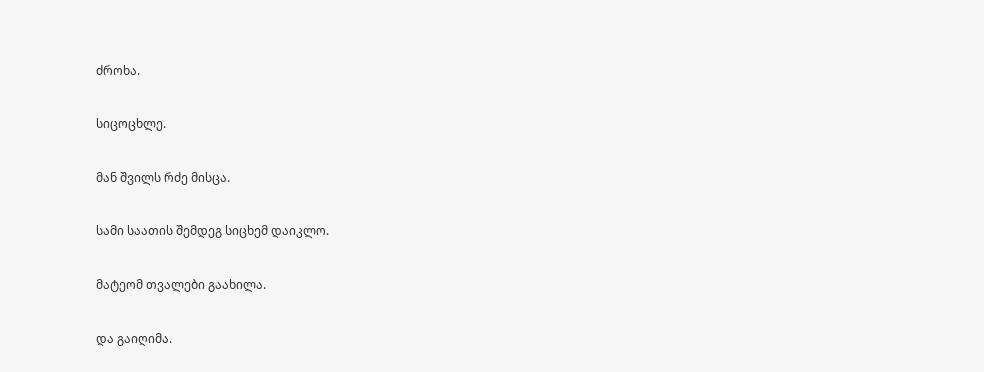ძროხა.

სიცოცხლე.

მან შვილს რძე მისცა.

სამი საათის შემდეგ სიცხემ დაიკლო.

მატეომ თვალები გაახილა.

და გაიღიმა.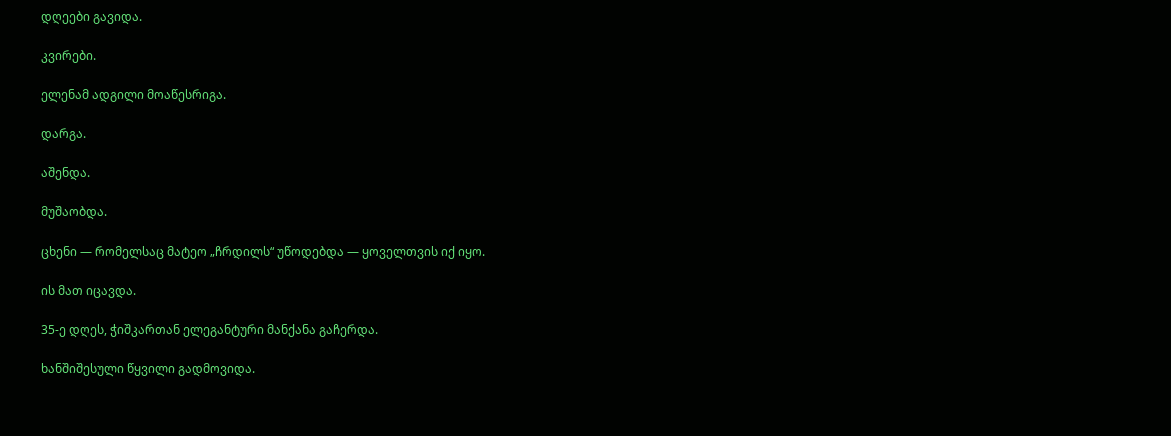დღეები გავიდა.

კვირები.

ელენამ ადგილი მოაწესრიგა.

დარგა.

აშენდა.

მუშაობდა.

ცხენი — რომელსაც მატეო „ჩრდილს“ უწოდებდა — ყოველთვის იქ იყო.

ის მათ იცავდა.

35-ე დღეს, ჭიშკართან ელეგანტური მანქანა გაჩერდა.

ხანშიშესული წყვილი გადმოვიდა.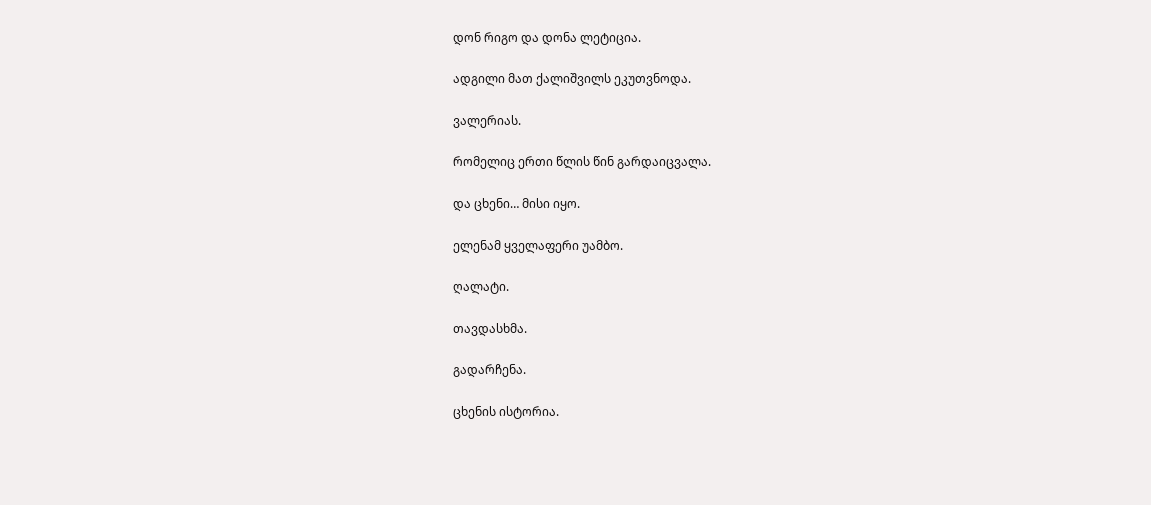დონ რიგო და დონა ლეტიცია.

ადგილი მათ ქალიშვილს ეკუთვნოდა.

ვალერიას.

რომელიც ერთი წლის წინ გარდაიცვალა.

და ცხენი… მისი იყო.

ელენამ ყველაფერი უამბო.

ღალატი.

თავდასხმა.

გადარჩენა.

ცხენის ისტორია.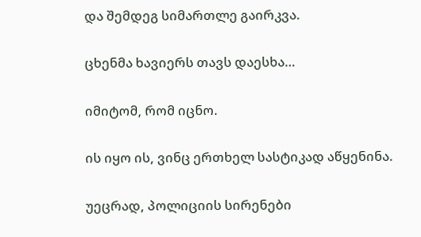და შემდეგ სიმართლე გაირკვა.

ცხენმა ხავიერს თავს დაესხა…

იმიტომ, რომ იცნო.

ის იყო ის, ვინც ერთხელ სასტიკად აწყენინა.

უეცრად, პოლიციის სირენები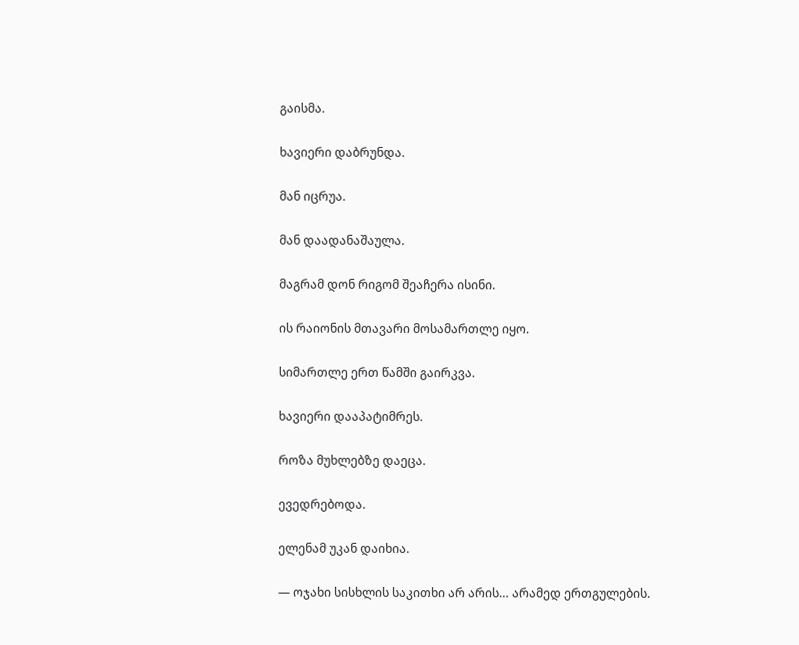გაისმა.

ხავიერი დაბრუნდა.

მან იცრუა.

მან დაადანაშაულა.

მაგრამ დონ რიგომ შეაჩერა ისინი.

ის რაიონის მთავარი მოსამართლე იყო.

სიმართლე ერთ წამში გაირკვა.

ხავიერი დააპატიმრეს.

როზა მუხლებზე დაეცა.

ევედრებოდა.

ელენამ უკან დაიხია.

— ოჯახი სისხლის საკითხი არ არის… არამედ ერთგულების.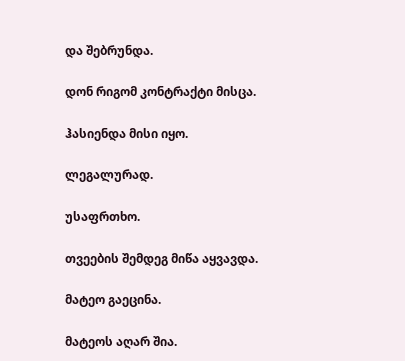და შებრუნდა.

დონ რიგომ კონტრაქტი მისცა.

ჰასიენდა მისი იყო.

ლეგალურად.

უსაფრთხო.

თვეების შემდეგ მიწა აყვავდა.

მატეო გაეცინა.

მატეოს აღარ შია.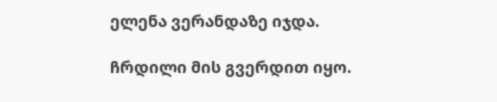ელენა ვერანდაზე იჯდა.

ჩრდილი მის გვერდით იყო.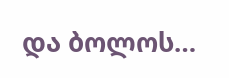და ბოლოს…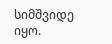სიმშვიდე იყო.